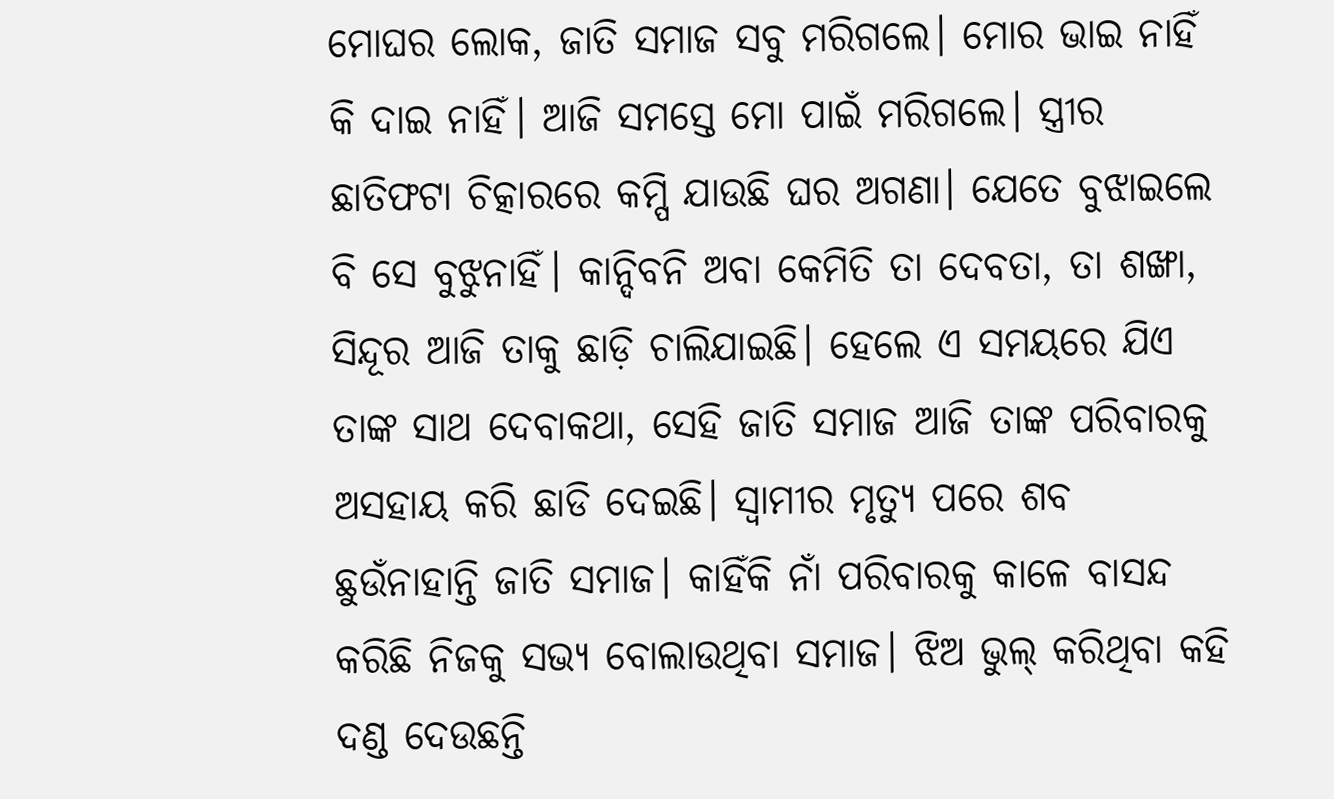ମୋଘର ଲୋକ, ଜାତି ସମାଜ ସବୁ ମରିଗଲେ। ମୋର ଭାଇ ନାହିଁ କି ଦାଇ ନାହିଁ। ଆଜି ସମସ୍ତେ ମୋ ପାଇଁ ମରିଗଲେ। ସ୍ତ୍ରୀର ଛାତିଫଟା ଚିତ୍କାରରେ କମ୍ପି ଯାଉଛି ଘର ଅଗଣା। ଯେତେ ବୁଝାଇଲେ ବି ସେ ବୁଝୁନାହିଁ। କାନ୍ଦିବନି ଅବା କେମିତି ତା ଦେବତା, ତା ଶଙ୍ଖା, ସିନ୍ଦୂର ଆଜି ତାକୁ ଛାଡ଼ି ଚାଲିଯାଇଛି। ହେଲେ ଏ ସମୟରେ ଯିଏ ତାଙ୍କ ସାଥ ଦେବାକଥା, ସେହି ଜାତି ସମାଜ ଆଜି ତାଙ୍କ ପରିବାରକୁ ଅସହାୟ କରି ଛାଡି ଦେଇଛି। ସ୍ବାମୀର ମୃତ୍ୟୁ ପରେ ଶବ ଛୁଉଁନାହାନ୍ତି ଜାତି ସମାଜ। କାହିଁକି ନାଁ ପରିବାରକୁ କାଳେ ବାସନ୍ଦ କରିଛି ନିଜକୁ ସଭ୍ୟ ବୋଲାଉଥିବା ସମାଜ। ଝିଅ ଭୁଲ୍ କରିଥିବା କହି ଦଣ୍ଡ ଦେଉଛନ୍ତି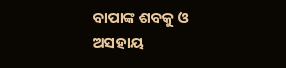ବାପାଙ୍କ ଶବକୁ ଓ ଅସହାୟ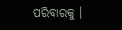ପରିବାରକୁ ।